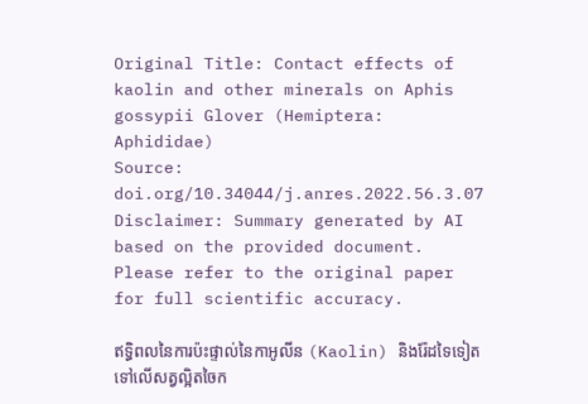Original Title: Contact effects of kaolin and other minerals on Aphis gossypii Glover (Hemiptera: Aphididae)
Source: doi.org/10.34044/j.anres.2022.56.3.07
Disclaimer: Summary generated by AI based on the provided document. Please refer to the original paper for full scientific accuracy.

ឥទ្ធិពលនៃការប៉ះផ្ទាល់នៃកាអូលីន (Kaolin) និងរ៉ែដទៃទៀតទៅលើសត្វល្អិតចៃក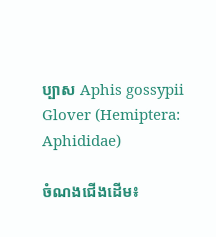ប្បាស Aphis gossypii Glover (Hemiptera: Aphididae)

ចំណងជើងដើម៖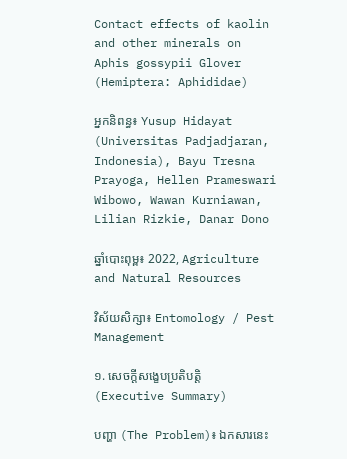Contact effects of kaolin and other minerals on Aphis gossypii Glover (Hemiptera: Aphididae)

អ្នកនិពន្ធ៖ Yusup Hidayat (Universitas Padjadjaran, Indonesia), Bayu Tresna Prayoga, Hellen Prameswari Wibowo, Wawan Kurniawan, Lilian Rizkie, Danar Dono

ឆ្នាំបោះពុម្ព៖ 2022, Agriculture and Natural Resources

វិស័យសិក្សា៖ Entomology / Pest Management

១. សេចក្តីសង្ខេបប្រតិបត្តិ (Executive Summary)

បញ្ហា (The Problem)៖ ឯកសារនេះ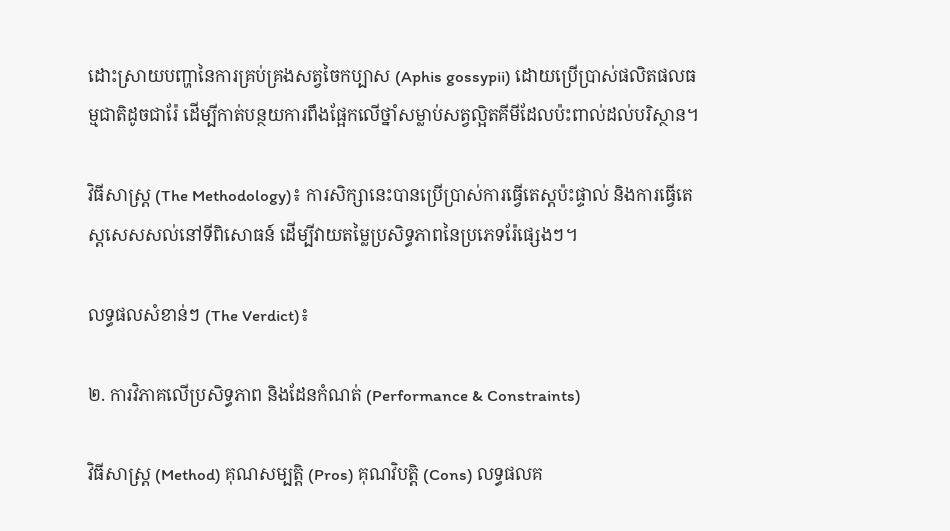ដោះស្រាយបញ្ហានៃការគ្រប់គ្រងសត្វចៃកប្បាស (Aphis gossypii) ដោយប្រើប្រាស់ផលិតផលធម្មជាតិដូចជារ៉ែ ដើម្បីកាត់បន្ថយការពឹងផ្អែកលើថ្នាំសម្លាប់សត្វល្អិតគីមីដែលប៉ះពាល់ដល់បរិស្ថាន។

វិធីសាស្ត្រ (The Methodology)៖ ការសិក្សានេះបានប្រើប្រាស់ការធ្វើតេស្តប៉ះផ្ទាល់ និងការធ្វើតេស្តសេសសល់នៅទីពិសោធន៍ ដើម្បីវាយតម្លៃប្រសិទ្ធភាពនៃប្រភេទរ៉ែផ្សេងៗ។

លទ្ធផលសំខាន់ៗ (The Verdict)៖

២. ការវិភាគលើប្រសិទ្ធភាព និងដែនកំណត់ (Performance & Constraints)

វិធីសាស្ត្រ (Method) គុណសម្បត្តិ (Pros) គុណវិបត្តិ (Cons) លទ្ធផលគ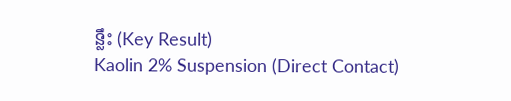ន្លឹះ (Key Result)
Kaolin 2% Suspension (Direct Contact)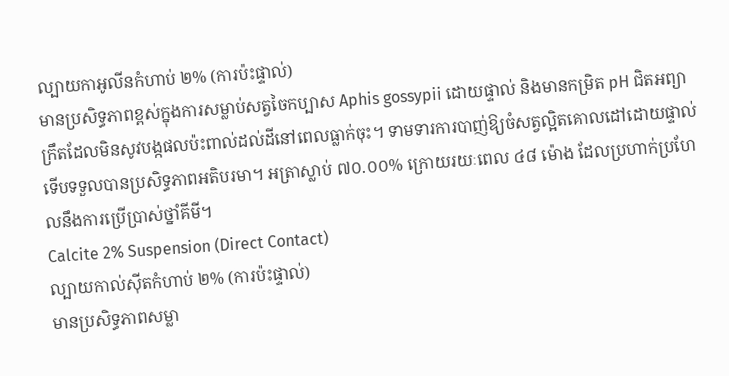ល្បាយកាអូលីនកំហាប់ ២% (ការប៉ះផ្ទាល់)
មានប្រសិទ្ធភាពខ្ពស់ក្នុងការសម្លាប់សត្វចៃកប្បាស Aphis gossypii ដោយផ្ទាល់ និងមានកម្រិត pH ជិតអព្យាក្រឹតដែលមិនសូវបង្កផលប៉ះពាល់ដល់ដីនៅពេលធ្លាក់ចុះ។ ទាមទារការបាញ់ឱ្យចំសត្វល្អិតគោលដៅដោយផ្ទាល់ទើបទទួលបានប្រសិទ្ធភាពអតិបរមា។ អត្រាស្លាប់ ៧០.០០% ក្រោយរយៈពេល ៤៨ ម៉ោង ដែលប្រហាក់ប្រហែលនឹងការប្រើប្រាស់ថ្នាំគីមី។
Calcite 2% Suspension (Direct Contact)
ល្បាយកាល់ស៊ីតកំហាប់ ២% (ការប៉ះផ្ទាល់)
មានប្រសិទ្ធភាពសម្លា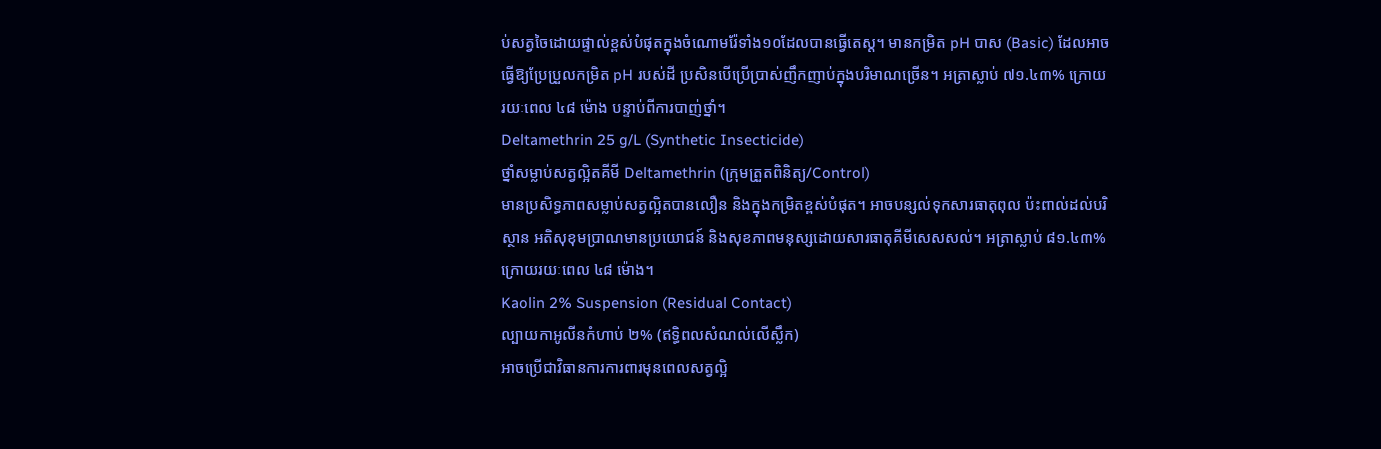ប់សត្វចៃដោយផ្ទាល់ខ្ពស់បំផុតក្នុងចំណោមរ៉ែទាំង១០ដែលបានធ្វើតេស្ត។ មានកម្រិត pH បាស (Basic) ដែលអាចធ្វើឱ្យប្រែប្រួលកម្រិត pH របស់ដី ប្រសិនបើប្រើប្រាស់ញឹកញាប់ក្នុងបរិមាណច្រើន។ អត្រាស្លាប់ ៧១.៤៣% ក្រោយរយៈពេល ៤៨ ម៉ោង បន្ទាប់ពីការបាញ់ថ្នាំ។
Deltamethrin 25 g/L (Synthetic Insecticide)
ថ្នាំសម្លាប់សត្វល្អិតគីមី Deltamethrin (ក្រុមត្រួតពិនិត្យ/Control)
មានប្រសិទ្ធភាពសម្លាប់សត្វល្អិតបានលឿន និងក្នុងកម្រិតខ្ពស់បំផុត។ អាចបន្សល់ទុកសារធាតុពុល ប៉ះពាល់ដល់បរិស្ថាន អតិសុខុមប្រាណមានប្រយោជន៍ និងសុខភាពមនុស្សដោយសារធាតុគីមីសេសសល់។ អត្រាស្លាប់ ៨១.៤៣% ក្រោយរយៈពេល ៤៨ ម៉ោង។
Kaolin 2% Suspension (Residual Contact)
ល្បាយកាអូលីនកំហាប់ ២% (ឥទ្ធិពលសំណល់លើស្លឹក)
អាចប្រើជាវិធានការការពារមុនពេលសត្វល្អិ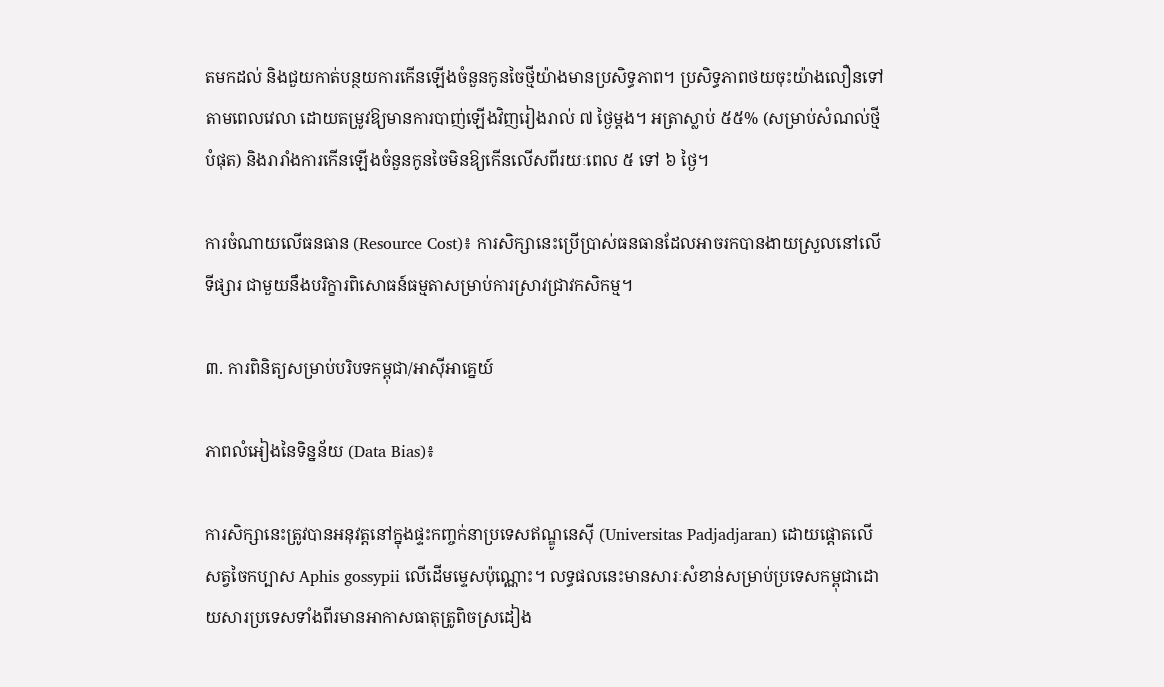តមកដល់ និងជួយកាត់បន្ថយការកើនឡើងចំនួនកូនចៃថ្មីយ៉ាងមានប្រសិទ្ធភាព។ ប្រសិទ្ធភាពថយចុះយ៉ាងលឿនទៅតាមពេលវេលា ដោយតម្រូវឱ្យមានការបាញ់ឡើងវិញរៀងរាល់ ៧ ថ្ងៃម្ដង។ អត្រាស្លាប់ ៥៥% (សម្រាប់សំណល់ថ្មីបំផុត) និងរារាំងការកើនឡើងចំនួនកូនចៃមិនឱ្យកើនលើសពីរយៈពេល ៥ ទៅ ៦ ថ្ងៃ។

ការចំណាយលើធនធាន (Resource Cost)៖ ការសិក្សានេះប្រើប្រាស់ធនធានដែលអាចរកបានងាយស្រួលនៅលើទីផ្សារ ជាមួយនឹងបរិក្ខារពិសោធន៍ធម្មតាសម្រាប់ការស្រាវជ្រាវកសិកម្ម។

៣. ការពិនិត្យសម្រាប់បរិបទកម្ពុជា/អាស៊ីអាគ្នេយ៍

ភាពលំអៀងនៃទិន្នន័យ (Data Bias)៖

ការសិក្សានេះត្រូវបានអនុវត្តនៅក្នុងផ្ទះកញ្ចក់នាប្រទេសឥណ្ឌូនេស៊ី (Universitas Padjadjaran) ដោយផ្តោតលើសត្វចៃកប្បាស Aphis gossypii លើដើមម្ទេសប៉ុណ្ណោះ។ លទ្ធផលនេះមានសារៈសំខាន់សម្រាប់ប្រទេសកម្ពុជាដោយសារប្រទេសទាំងពីរមានអាកាសធាតុត្រូពិចស្រដៀង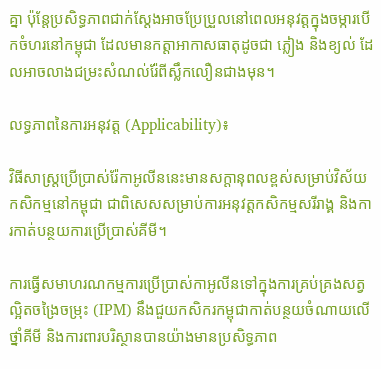គ្នា ប៉ុន្តែប្រសិទ្ធភាពជាក់ស្តែងអាចប្រែប្រួលនៅពេលអនុវត្តក្នុងចម្ការបើកចំហរនៅកម្ពុជា ដែលមានកត្តាអាកាសធាតុដូចជា ភ្លៀង និងខ្យល់ ដែលអាចលាងជម្រះសំណល់រ៉ែពីស្លឹកលឿនជាងមុន។

លទ្ធភាពនៃការអនុវត្ត (Applicability)៖

វិធីសាស្ត្រប្រើប្រាស់រ៉ែកាអូលីននេះមានសក្តានុពលខ្ពស់សម្រាប់វិស័យកសិកម្មនៅកម្ពុជា ជាពិសេសសម្រាប់ការអនុវត្តកសិកម្មសរីរាង្គ និងការកាត់បន្ថយការប្រើប្រាស់គីមី។

ការធ្វើសមាហរណកម្មការប្រើប្រាស់កាអូលីនទៅក្នុងការគ្រប់គ្រងសត្វល្អិតចង្រៃចម្រុះ (IPM) នឹងជួយកសិករកម្ពុជាកាត់បន្ថយចំណាយលើថ្នាំគីមី និងការពារបរិស្ថានបានយ៉ាងមានប្រសិទ្ធភាព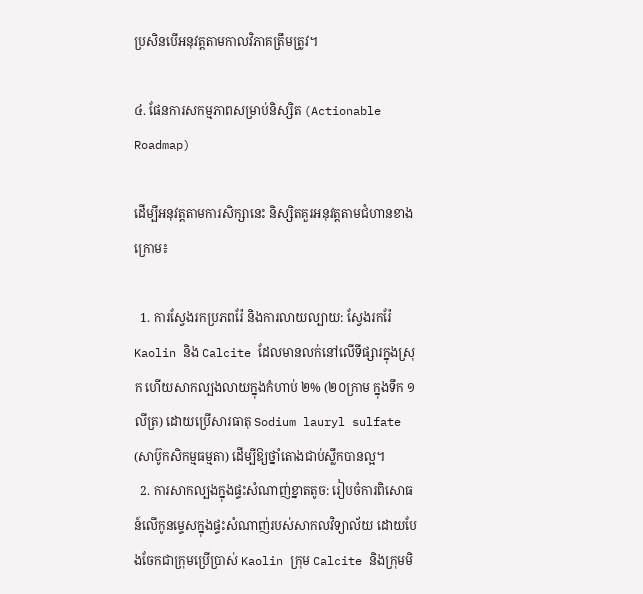ប្រសិនបើអនុវត្តតាមកាលវិភាគត្រឹមត្រូវ។

៤. ផែនការសកម្មភាពសម្រាប់និស្សិត (Actionable Roadmap)

ដើម្បីអនុវត្តតាមការសិក្សានេះ និស្សិតគួរអនុវត្តតាមជំហានខាងក្រោម៖

  1. ការស្វែងរកប្រភពរ៉ែ និងការលាយល្បាយ: ស្វែងរករ៉ែ Kaolin និង Calcite ដែលមានលក់នៅលើទីផ្សារក្នុងស្រុក ហើយសាកល្បងលាយក្នុងកំហាប់ ២% (២០ក្រាម ក្នុងទឹក ១លីត្រ) ដោយប្រើសារធាតុ Sodium lauryl sulfate (សាប៊ូកសិកម្មធម្មតា) ដើម្បីឱ្យថ្នាំតោងជាប់ស្លឹកបានល្អ។
  2. ការសាកល្បងក្នុងផ្ទះសំណាញ់ខ្នាតតូច: រៀបចំការពិសោធន៍លើកូនម្ទេសក្នុងផ្ទះសំណាញ់របស់សាកលវិទ្យាល័យ ដោយបែងចែកជាក្រុមប្រើប្រាស់ Kaolin ក្រុម Calcite និងក្រុមមិ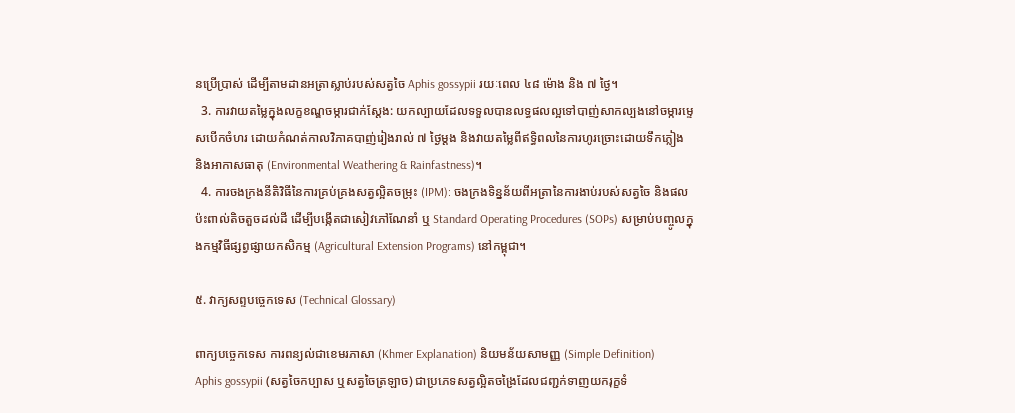នប្រើប្រាស់ ដើម្បីតាមដានអត្រាស្លាប់របស់សត្វចៃ Aphis gossypii រយៈពេល ៤៨ ម៉ោង និង ៧ ថ្ងៃ។
  3. ការវាយតម្លៃក្នុងលក្ខខណ្ឌចម្ការជាក់ស្តែង: យកល្បាយដែលទទួលបានលទ្ធផលល្អទៅបាញ់សាកល្បងនៅចម្ការម្ទេសបើកចំហរ ដោយកំណត់កាលវិភាគបាញ់រៀងរាល់ ៧ ថ្ងៃម្ដង និងវាយតម្លៃពីឥទ្ធិពលនៃការហូរច្រោះដោយទឹកភ្លៀង និងអាកាសធាតុ (Environmental Weathering & Rainfastness)។
  4. ការចងក្រងនីតិវិធីនៃការគ្រប់គ្រងសត្វល្អិតចម្រុះ (IPM): ចងក្រងទិន្នន័យពីអត្រានៃការងាប់របស់សត្វចៃ និងផលប៉ះពាល់តិចតួចដល់ដី ដើម្បីបង្កើតជាសៀវភៅណែនាំ ឬ Standard Operating Procedures (SOPs) សម្រាប់បញ្ចូលក្នុងកម្មវិធីផ្សព្វផ្សាយកសិកម្ម (Agricultural Extension Programs) នៅកម្ពុជា។

៥. វាក្យសព្ទបច្ចេកទេស (Technical Glossary)

ពាក្យបច្ចេកទេស ការពន្យល់ជាខេមរភាសា (Khmer Explanation) និយមន័យសាមញ្ញ (Simple Definition)
Aphis gossypii (សត្វចៃកប្បាស ឬសត្វចៃត្រឡាច) ជាប្រភេទសត្វល្អិតចង្រៃដែលជញ្ជក់ទាញយករុក្ខទំ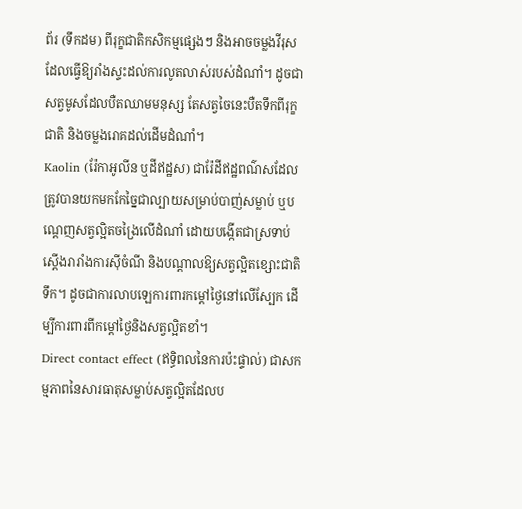ព័រ (ទឹកដម) ពីរុក្ខជាតិកសិកម្មផ្សេងៗ និងអាចចម្លងវីរុសដែលធ្វើឱ្យរាំងស្ទះដល់ការលូតលាស់របស់ដំណាំ។ ដូចជាសត្វមូសដែលបឺតឈាមមនុស្ស តែសត្វចៃនេះបឺតទឹកពីរុក្ខជាតិ និងចម្លងរោគដល់ដើមដំណាំ។
Kaolin (រ៉ែកាអូលីន ឬដីឥដ្ឋស) ជារ៉ែដីឥដ្ឋពណ៌សដែលត្រូវបានយកមកកែច្នៃជាល្បាយសម្រាប់បាញ់សម្លាប់ ឬបណ្ដេញសត្វល្អិតចង្រៃលើដំណាំ ដោយបង្កើតជាស្រទាប់ស្ដើងរារាំងការស៊ីចំណី និងបណ្តាលឱ្យសត្វល្អិតខ្សោះជាតិទឹក។ ដូចជាការលាបឡេការពារកម្ដៅថ្ងៃនៅលើស្បែក ដើម្បីការពារពីកម្ដៅថ្ងៃនិងសត្វល្អិតខាំ។
Direct contact effect (ឥទ្ធិពលនៃការប៉ះផ្ទាល់) ជាសកម្មភាពនៃសារធាតុសម្លាប់សត្វល្អិតដែលប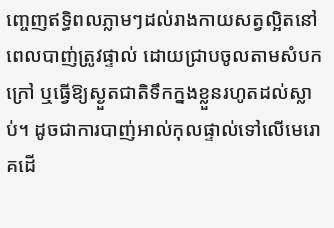ញ្ចេញឥទ្ធិពលភ្លាមៗដល់រាងកាយសត្វល្អិតនៅពេលបាញ់ត្រូវផ្ទាល់ ដោយជ្រាបចូលតាមសំបកក្រៅ ឬធ្វើឱ្យស្ងួតជាតិទឹកក្នងខ្លួនរហូតដល់ស្លាប់។ ដូចជាការបាញ់អាល់កុលផ្ទាល់ទៅលើមេរោគដើ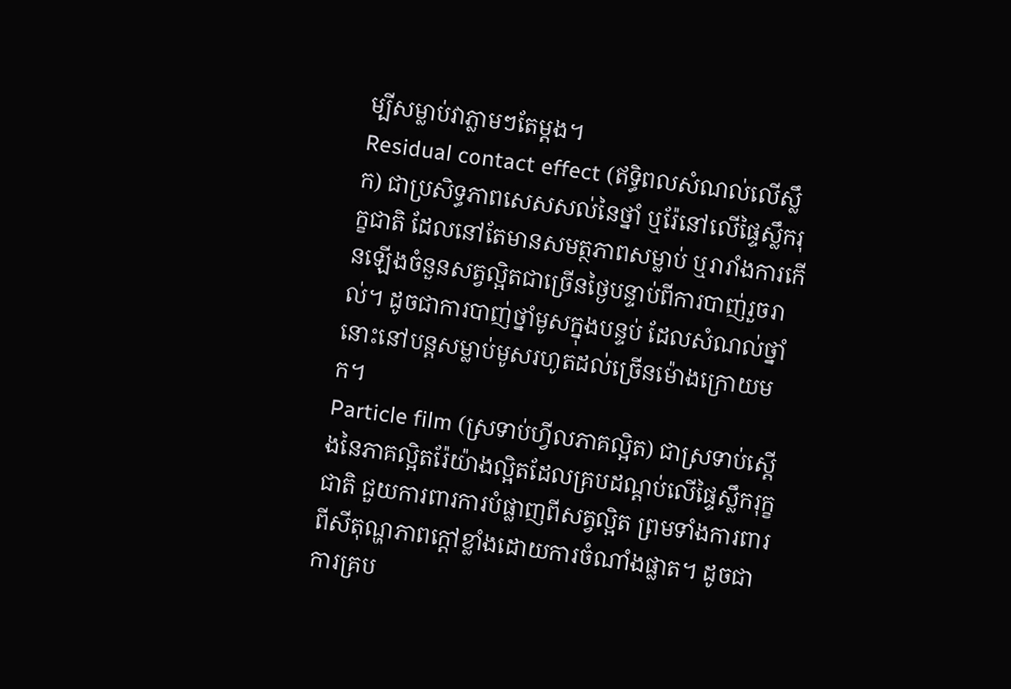ម្បីសម្លាប់វាភ្លាមៗតែម្ដង។
Residual contact effect (ឥទ្ធិពលសំណល់លើស្លឹក) ជាប្រសិទ្ធភាពសេសសល់នៃថ្នាំ ឬរ៉ែនៅលើផ្ទៃស្លឹករុក្ខជាតិ ដែលនៅតែមានសមត្ថភាពសម្លាប់ ឬរារាំងការកើនឡើងចំនួនសត្វល្អិតជាច្រើនថ្ងៃបន្ទាប់ពីការបាញ់រួចរាល់។ ដូចជាការបាញ់ថ្នាំមូសក្នុងបន្ទប់ ដែលសំណល់ថ្នាំនោះនៅបន្តសម្លាប់មូសរហូតដល់ច្រើនម៉ោងក្រោយមក។
Particle film (ស្រទាប់ហ្វីលភាគល្អិត) ជាស្រទាប់ស្តើងនៃភាគល្អិតរ៉ែយ៉ាងល្អិតដែលគ្របដណ្ដប់លើផ្ទៃស្លឹករុក្ខជាតិ ជួយការពារការបំផ្លាញពីសត្វល្អិត ព្រមទាំងការពារពីសីតុណ្ហភាពក្ដៅខ្លាំងដោយការចំណាំងផ្លាត។ ដូចជាការគ្រប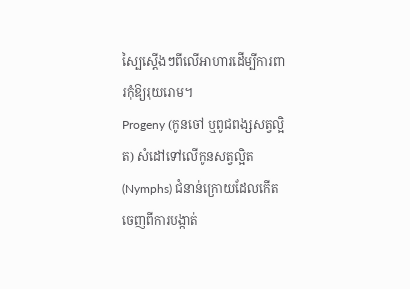ស្បៃស្ដើងៗពីលើអាហារដើម្បីការពារកុំឱ្យរុយរោម។
Progeny (កូនចៅ ឬពូជពង្សសត្វល្អិត) សំដៅទៅលើកូនសត្វល្អិត (Nymphs) ជំនាន់ក្រោយដែលកើតចេញពីការបង្កាត់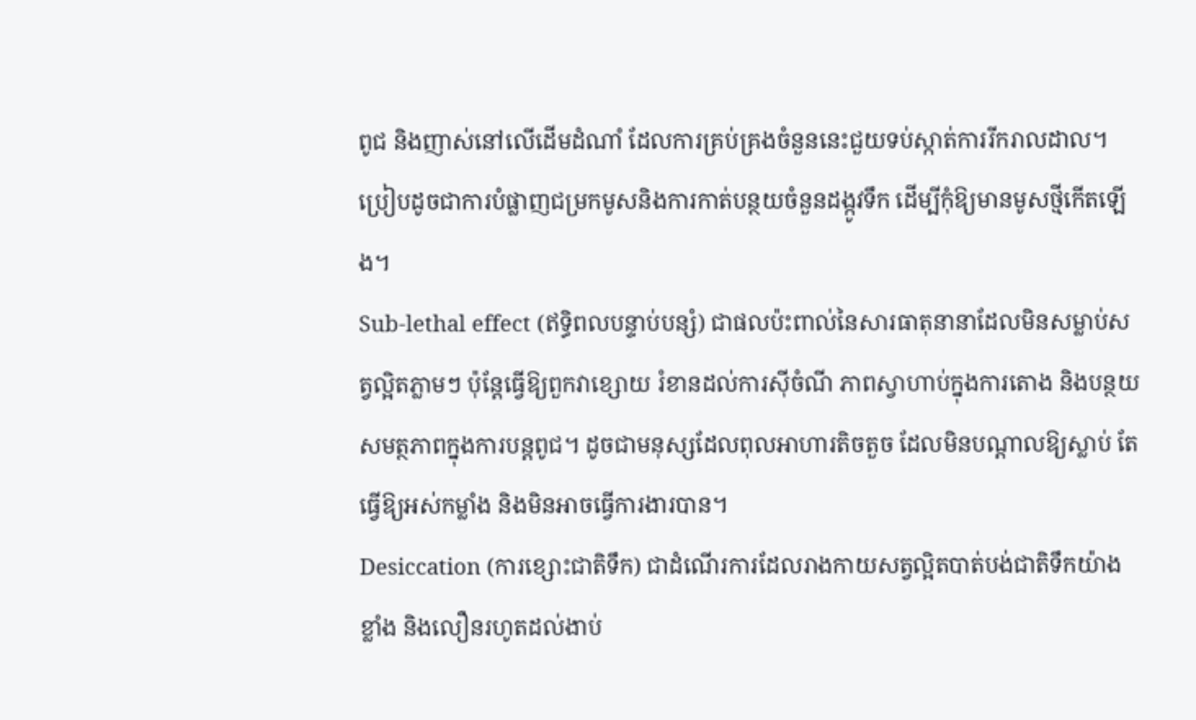ពូជ និងញាស់នៅលើដើមដំណាំ ដែលការគ្រប់គ្រងចំនួននេះជួយទប់ស្កាត់ការរីករាលដាល។ ប្រៀបដូចជាការបំផ្លាញជម្រកមូសនិងការកាត់បន្ថយចំនួនដង្កូវទឹក ដើម្បីកុំឱ្យមានមូសថ្មីកើតឡើង។
Sub-lethal effect (ឥទ្ធិពលបន្ទាប់បន្សំ) ជាផលប៉ះពាល់នៃសារធាតុនានាដែលមិនសម្លាប់សត្វល្អិតភ្លាមៗ ប៉ុន្តែធ្វើឱ្យពួកវាខ្សោយ រំខានដល់ការស៊ីចំណី ភាពស្វាហាប់ក្នុងការតោង និងបន្ថយសមត្ថភាពក្នុងការបន្តពូជ។ ដូចជាមនុស្សដែលពុលអាហារតិចតួច ដែលមិនបណ្ដាលឱ្យស្លាប់ តែធ្វើឱ្យអស់កម្លាំង និងមិនអាចធ្វើការងារបាន។
Desiccation (ការខ្សោះជាតិទឹក) ជាដំណើរការដែលរាងកាយសត្វល្អិតបាត់បង់ជាតិទឹកយ៉ាងខ្លាំង និងលឿនរហូតដល់ងាប់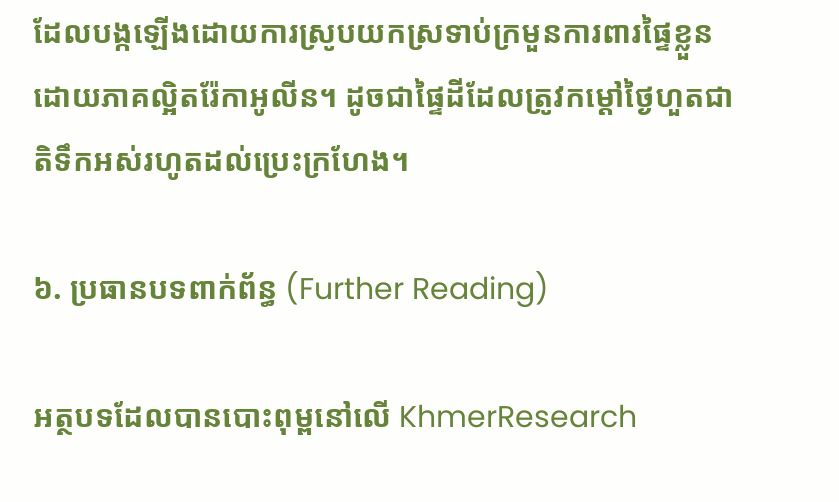ដែលបង្កឡើងដោយការស្រូបយកស្រទាប់ក្រមួនការពារផ្ទៃខ្លួនដោយភាគល្អិតរ៉ែកាអូលីន។ ដូចជាផ្ទៃដីដែលត្រូវកម្ដៅថ្ងៃហួតជាតិទឹកអស់រហូតដល់ប្រេះក្រហែង។

៦. ប្រធានបទពាក់ព័ន្ធ (Further Reading)

អត្ថបទដែលបានបោះពុម្ពនៅលើ KhmerResearch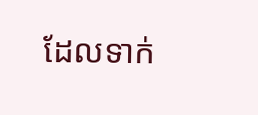ដែលទាក់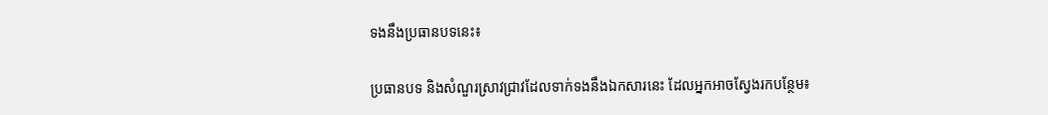ទងនឹងប្រធានបទនេះ៖

ប្រធានបទ និងសំណួរស្រាវជ្រាវដែលទាក់ទងនឹងឯកសារនេះ ដែលអ្នកអាចស្វែងរកបន្ថែម៖